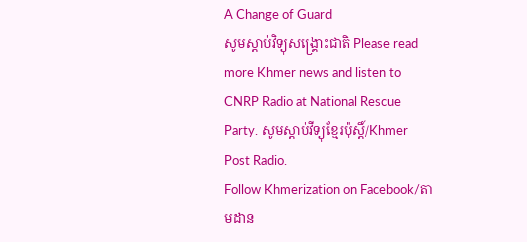A Change of Guard
សូមស្តាប់វិទ្យុសង្គ្រោះជាតិ Please read more Khmer news and listen to CNRP Radio at National Rescue Party. សូមស្តាប់វីទ្យុខ្មែរប៉ុស្តិ៍/Khmer Post Radio.
Follow Khmerization on Facebook/តាមដាន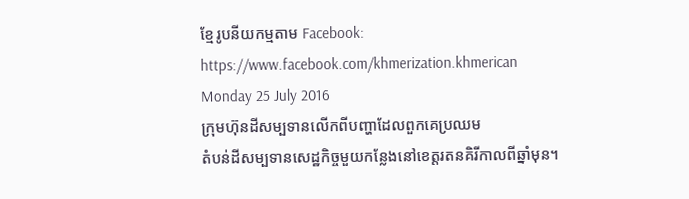ខ្មែរូបនីយកម្មតាម Facebook: https://www.facebook.com/khmerization.khmerican
Monday 25 July 2016
ក្រុមហ៊ុនដីសម្បទានលើកពីបញ្ហាដែលពួកគេប្រឈម
តំបន់ដីសម្បទានសេដ្ឋកិច្ចមួយកន្លែងនៅខេត្តរតនគិរីកាលពីឆ្នាំមុន។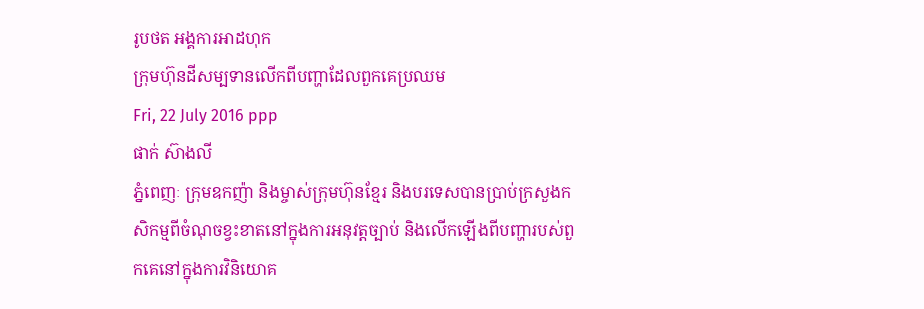រូបថត អង្គការអាដហុក
ក្រុមហ៊ុនដីសម្បទានលើកពីបញ្ហាដែលពួកគេប្រឈម
Fri, 22 July 2016 ppp
ផាក់ ស៊ាងលី
ភ្នំពេញៈ ក្រុមឧកញ៉ា និងម្ចាស់ក្រុមហ៊ុនខ្មែរ និងបរទេសបានប្រាប់ក្រសួងកសិកម្មពីចំណុចខ្វះខាតនៅក្នុងការអនុវត្តច្បាប់ និងលើកឡើងពីបញ្ហារបស់ពួកគេនៅក្នុងការវិនិយោគ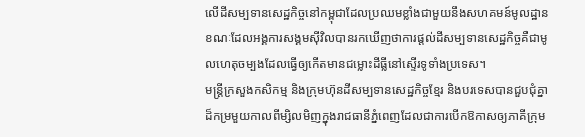លើដីសម្បទានសេដ្ឋកិច្ចនៅកម្ពុជាដែលប្រឈមខ្លាំងជាមួយនឹងសហគមន៍មូលដ្ឋានខណៈដែលអង្គការសង្គមស៊ីវិលបានរកឃើញថាការផ្តល់ដីសម្បទានសេដ្ឋកិច្ចគឺជាមូលហេតុចម្បងដែលធ្វើឲ្យកើតមានជម្លោះដីធ្លីនៅស្ទើរទូទាំងប្រទេស។
មន្ត្រីក្រសួងកសិកម្ម និងក្រុមហ៊ុនដីសម្បទានសេដ្ឋកិច្ចខ្មែរ និងបរទេសបានជួបជុំគ្នាដ៏កម្រមួយកាលពីម្សិលមិញក្នុងរាជធានីភ្នំពេញដែលជាការបើកឱកាសឲ្យភាគីក្រុម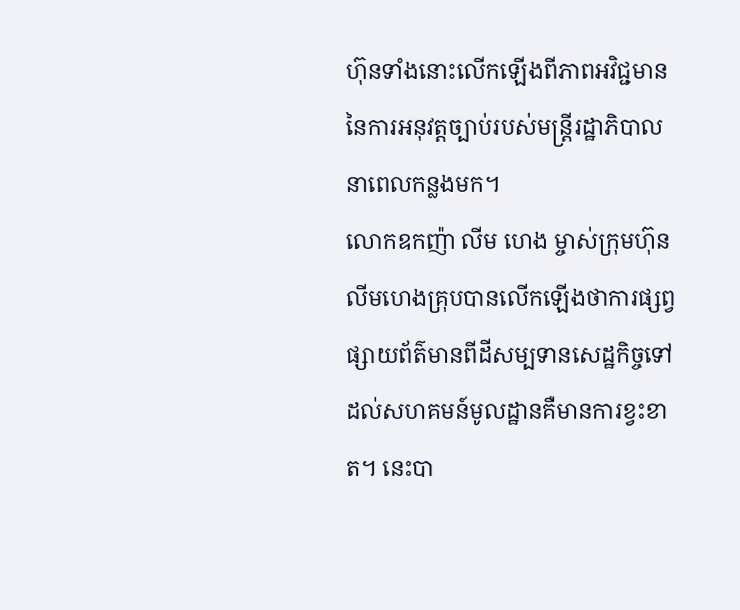ហ៊ុនទាំងនោះលើកឡើងពីភាពអវិជ្ជមាននៃការអនុវត្តច្បាប់របស់មន្ត្រីរដ្ឋាភិបាលនាពេលកន្លងមក។
លោកឧកញ៉ា លីម ហេង ម្ចាស់ក្រុមហ៊ុនលីមហេងគ្រុបបានលើកឡើងថាការផ្សព្វផ្សាយព័ត៌មានពីដីសម្បទានសេដ្ឋកិច្ចទៅដល់សហគមន៍មូលដ្ឋានគឺមានការខ្វះខាត។ នេះបា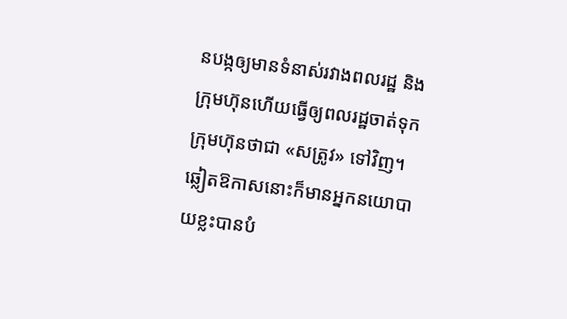នបង្កឲ្យមានទំនាស់រវាងពលរដ្ឋ និងក្រុមហ៊ុនហើយធ្វើឲ្យពលរដ្ឋចាត់ទុកក្រុមហ៊ុនថាជា «សត្រូវ» ទៅវិញ។ ឆ្លៀតឱកាសនោះក៏មានអ្នកនយោបាយខ្លះបានបំ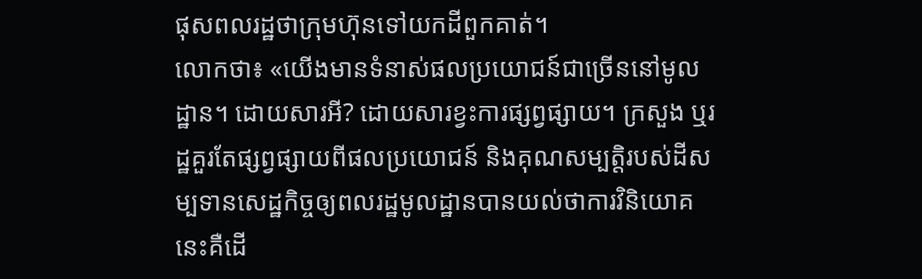ផុសពលរដ្ឋថាក្រុមហ៊ុនទៅយកដីពួកគាត់។
លោកថា៖ «យើងមានទំនាស់ផលប្រយោជន៍ជាច្រើននៅមូលដ្ឋាន។ ដោយសារអី? ដោយសារខ្វះការផ្សព្វផ្សាយ។ ក្រសួង ឬរដ្ឋគួរតែផ្សព្វផ្សាយពីផលប្រយោជន៍ និងគុណសម្បត្តិរបស់ដីសម្បទានសេដ្ឋកិច្ចឲ្យពលរដ្ឋមូលដ្ឋានបានយល់ថាការវិនិយោគនេះគឺដើ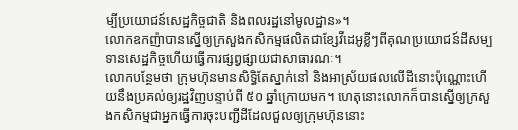ម្បីប្រយោជន៍សេដ្ឋកិច្ចជាតិ និងពលរដ្ឋនៅមូលដ្ឋាន»។
លោកឧកញ៉ាបានស្នើឲ្យក្រសួងកសិកម្មផលិតជាខ្សែវីដេអូខ្លីៗពីគុណប្រយោជន៍ដីសម្បទានសេដ្ឋកិច្ចហើយធ្វើការផ្សព្វផ្សាយជាសាធារណៈ។
លោកបន្ថែមថា ក្រុមហ៊ុនមានសិទ្ធិតែស្នាក់នៅ និងអាស្រ័យផលលើដីនោះប៉ុណ្ណោះហើយនឹងប្រគល់ឲ្យរដ្ឋវិញបន្ទាប់ពី ៥០ ឆ្នាំក្រោយមក។ ហេតុនោះលោកក៏បានស្នើឲ្យក្រសួងកសិកម្មជាអ្នកធ្វើការចុះបញ្ជីដីដែលជួលឲ្យក្រុមហ៊ុននោះ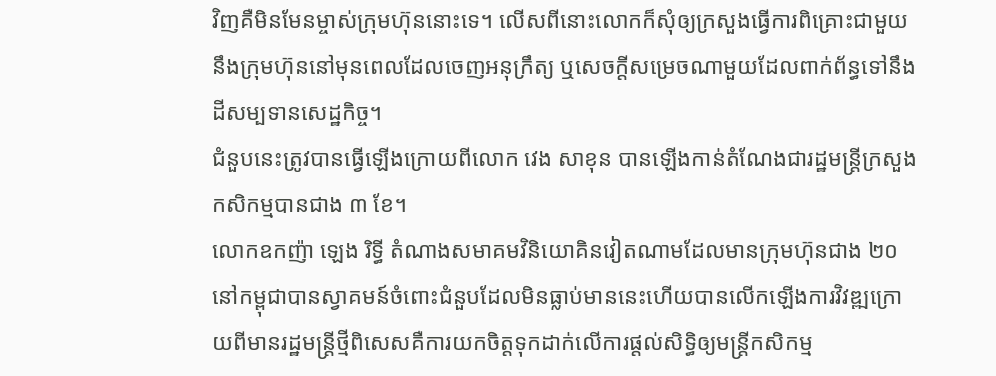វិញគឺមិនមែនម្ចាស់ក្រុមហ៊ុននោះទេ។ លើសពីនោះលោកក៏សុំឲ្យក្រសួងធ្វើការពិគ្រោះជាមួយនឹងក្រុមហ៊ុននៅមុនពេលដែលចេញអនុក្រឹត្យ ឬសេចក្តីសម្រេចណាមួយដែលពាក់ព័ន្ធទៅនឹងដីសម្បទានសេដ្ឋកិច្ច។
ជំនួបនេះត្រូវបានធ្វើឡើងក្រោយពីលោក វេង សាខុន បានឡើងកាន់តំណែងជារដ្ឋមន្ត្រីក្រសួងកសិកម្មបានជាង ៣ ខែ។
លោកឧកញ៉ា ឡេង រិទ្ធី តំណាងសមាគមវិនិយោគិនវៀតណាមដែលមានក្រុមហ៊ុនជាង ២០ នៅកម្ពុជាបានស្វាគមន៍ចំពោះជំនួបដែលមិនធ្លាប់មាននេះហើយបានលើកឡើងការវិវឌ្ឍក្រោយពីមានរដ្ឋមន្ត្រីថ្មីពិសេសគឺការយកចិត្តទុកដាក់លើការផ្តល់សិទ្ធិឲ្យមន្ត្រីកសិកម្ម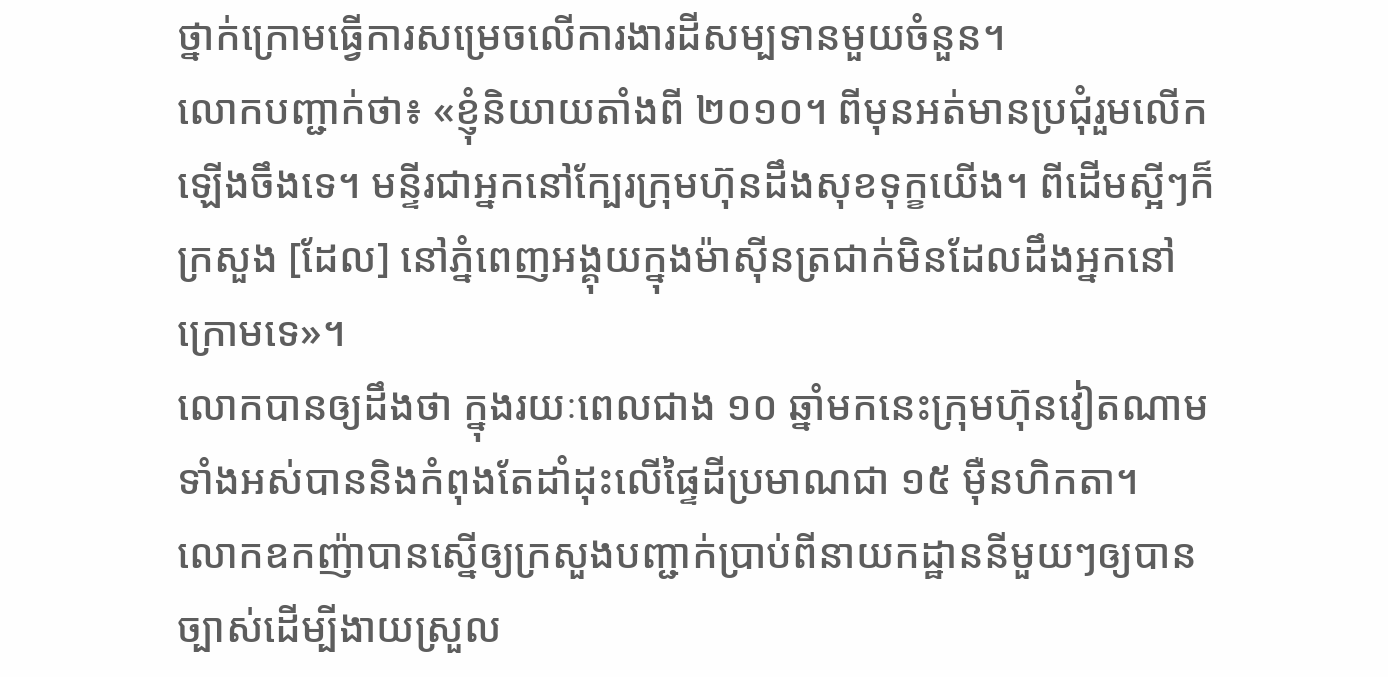ថ្នាក់ក្រោមធ្វើការសម្រេចលើការងារដីសម្បទានមួយចំនួន។
លោកបញ្ជាក់ថា៖ «ខ្ញុំនិយាយតាំងពី ២០១០។ ពីមុនអត់មានប្រជុំរួមលើកឡើងចឹងទេ។ មន្ទីរជាអ្នកនៅក្បែរក្រុមហ៊ុនដឹងសុខទុក្ខយើង។ ពីដើមស្អីៗក៏ក្រសួង [ដែល] នៅភ្នំពេញអង្គុយក្នុងម៉ាស៊ីនត្រជាក់មិនដែលដឹងអ្នកនៅក្រោមទេ»។
លោកបានឲ្យដឹងថា ក្នុងរយៈពេលជាង ១០ ឆ្នាំមកនេះក្រុមហ៊ុនវៀតណាមទាំងអស់បាននិងកំពុងតែដាំដុះលើផ្ទៃដីប្រមាណជា ១៥ ម៉ឺនហិកតា។
លោកឧកញ៉ាបានស្នើឲ្យក្រសួងបញ្ជាក់ប្រាប់ពីនាយកដ្ឋាននីមួយៗឲ្យបានច្បាស់ដើម្បីងាយស្រួល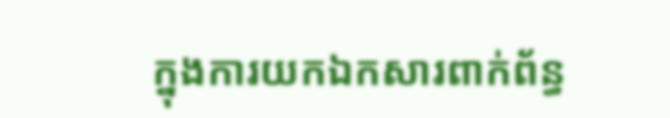ក្នុងការយកឯកសារពាក់ព័ន្ធ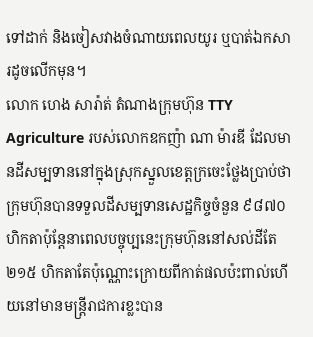ទៅដាក់ និងចៀសវាងចំណាយពេលយូរ ឬបាត់ឯកសារដូចលើកមុន។
លោក ហេង សារ៉ាត់ តំណាងក្រុមហ៊ុន TTY Agriculture របស់លោកឧកញ៉ា ណា ម៉ារឌី ដែលមានដីសម្បទាននៅក្នុងស្រុកស្នួលខេត្តក្រចេះថ្លែងប្រាប់ថាក្រុមហ៊ុនបានទទួលដីសម្បទានសេដ្ឋកិច្ចចំនួន ៩៨៧០ ហិកតាប៉ុន្តែនាពេលបច្ចុប្បនេះក្រុមហ៊ុននៅសល់ដីតែ ២១៥ ហិកតាតែប៉ុណ្ណោះក្រោយពីកាត់ផលប៉ះពាល់ហើយនៅមានមន្ត្រីរាជការខ្លះបាន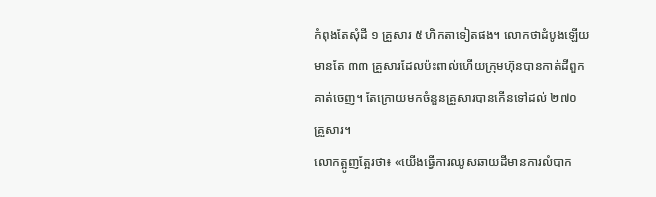កំពុងតែសុំដី ១ គ្រួសារ ៥ ហិកតាទៀតផង។ លោកថាដំបូងឡើយមានតែ ៣៣ គ្រួសារដែលប៉ះពាល់ហើយក្រុមហ៊ុនបានកាត់ដីពួកគាត់ចេញ។ តែក្រោយមកចំនួនគ្រួសារបានកើនទៅដល់ ២៧០ គ្រួសារ។
លោកត្អូញត្អែរថា៖ «យើងធ្វើការឈូសឆាយដីមានការលំបាក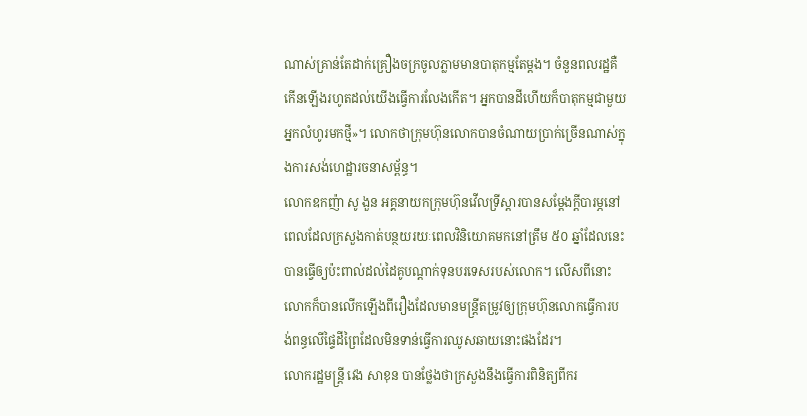ណាស់គ្រាន់តែដាក់គ្រឿងចក្រចូលភ្លាមមានបាតុកម្មតែម្តង។ ចំនួនពលរដ្ឋគឺកើនឡើងរហូតដល់យើងធ្វើការលែងកើត។ អ្នកបានដីហើយក៏បាតុកម្មជាមួយអ្នកលំហូរមកថ្មី»។ លោកថាក្រុមហ៊ុនលោកបានចំណាយប្រាក់ច្រើនណាស់ក្នុងការសង់ហេដ្ឋារចនាសម្ព័ន្ធ។
លោកឧកញ៉ា សូ ងួន អគ្គនាយកក្រុមហ៊ុនវើលទ្រីស្តារបានសម្ដែងក្តីបារម្ភនៅពេលដែលក្រសួងកាត់បន្ថយរយៈពេលវិនិយោគមកនៅត្រឹម ៥០ ឆ្នាំដែលនេះបានធ្វើឲ្យប៉ះពាល់ដល់ដៃគូបណ្តាក់ទុនបរទេសរបស់លោក។ លើសពីនោះលោកក៏បានលើកឡើងពីរឿងដែលមានមន្ត្រីតម្រូវឲ្យក្រុមហ៊ុនលោកធ្វើការបង់ពន្ធលើផ្ទៃដីព្រៃដែលមិនទាន់ធ្វើការឈូសឆាយនោះផងដែរ។
លោករដ្ឋមន្ត្រី វេង សាខុន បានថ្លែងថាក្រសួងនឹងធ្វើការពិនិត្យពីករ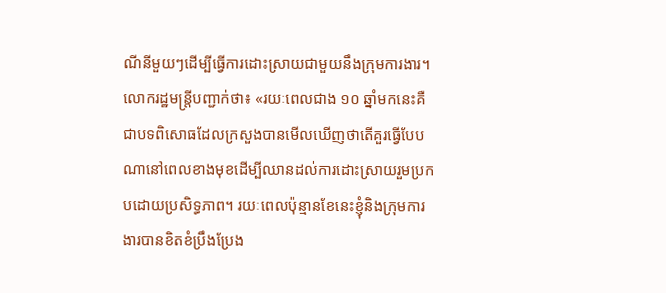ណីនីមួយៗដើម្បីធ្វើការដោះស្រាយជាមួយនឹងក្រុមការងារ។
លោករដ្ឋមន្ត្រីបញ្ជាក់ថា៖ «រយៈពេលជាង ១០ ឆ្នាំមកនេះគឺជាបទពិសោធដែលក្រសួងបានមើលឃើញថាតើគួរធ្វើបែបណានៅពេលខាងមុខដើម្បីឈានដល់ការដោះស្រាយរួមប្រកបដោយប្រសិទ្ធភាព។ រយៈពេលប៉ុន្មានខែនេះខ្ញុំនិងក្រុមការងារបានខិតខំប្រឹងប្រែង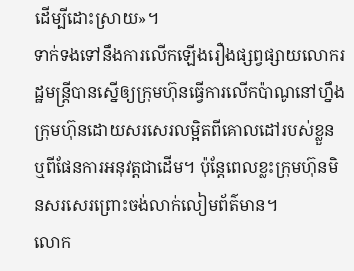ដើម្បីដោះស្រាយ»។
ទាក់ទងទៅនឹងការលើកឡើងរឿងផ្សព្វផ្សាយលោករដ្ឋមន្ត្រីបានស្នើឲ្យក្រុមហ៊ុនធ្វើការលើកប៉ាណូនៅហ្នឹងក្រុមហ៊ុនដោយសរសេរលម្អិតពីគោលដៅរបស់ខ្លួន ឬពីផែនការអនុវត្តជាដើម។ ប៉ុន្តែពេលខ្លះក្រុមហ៊ុនមិនសរសេរព្រោះចង់លាក់លៀមព័ត៌មាន។
លោក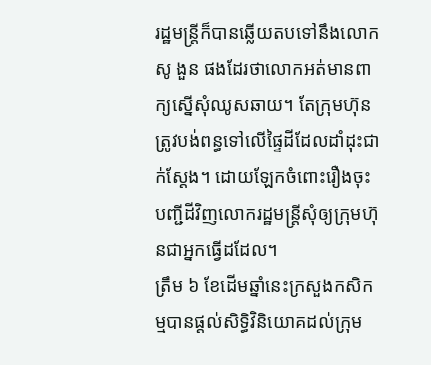រដ្ឋមន្ត្រីក៏បានឆ្លើយតបទៅនឹងលោក សូ ងួន ផងដែរថាលោកអត់មានពាក្យស្នើសុំឈូសឆាយ។ តែក្រុមហ៊ុនត្រូវបង់ពន្ធទៅលើផ្ទៃដីដែលដាំដុះជាក់ស្តែង។ ដោយឡែកចំពោះរឿងចុះបញ្ជីដីវិញលោករដ្ឋមន្ត្រីសុំឲ្យក្រុមហ៊ុនជាអ្នកធ្វើដដែល។
ត្រឹម ៦ ខែដើមឆ្នាំនេះក្រសួងកសិកម្មបានផ្តល់សិទ្ធិវិនិយោគដល់ក្រុម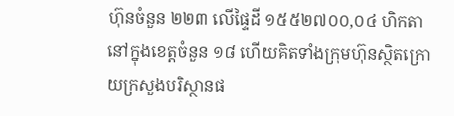ហ៊ុនចំនួន ២២៣ លើផ្ទៃដី ១៥៥២៧០០,០៤ ហិកតានៅក្នុងខេត្តចំនួន ១៨ ហើយគិតទាំងក្រុមហ៊ុនស្ថិតក្រោយក្រសួងបរិស្ថានផ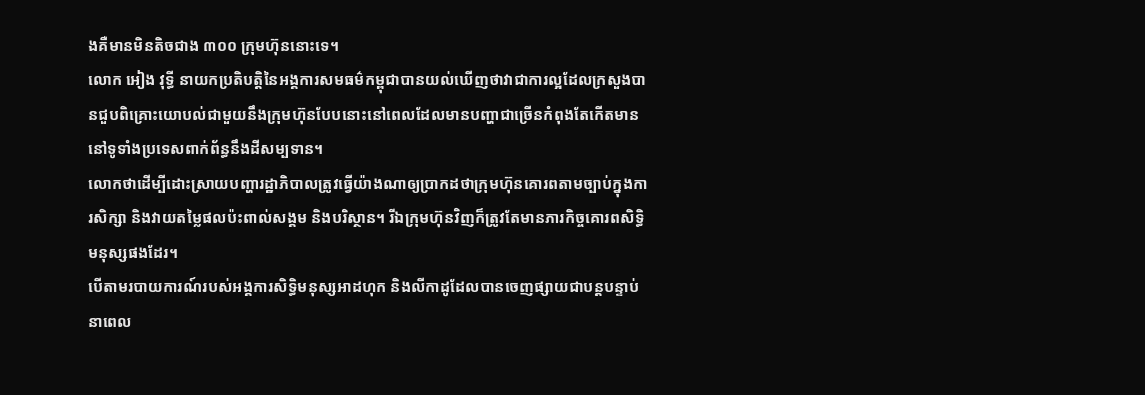ងគឺមានមិនតិចជាង ៣០០ ក្រុមហ៊ុននោះទេ។
លោក អៀង វុទ្ធី នាយកប្រតិបត្តិនៃអង្គការសមធម៌កម្ពុជាបានយល់ឃើញថាវាជាការល្អដែលក្រសួងបានជួបពិគ្រោះយោបល់ជាមួយនឹងក្រុមហ៊ុនបែបនោះនៅពេលដែលមានបញ្ហាជាច្រើនកំពុងតែកើតមាននៅទូទាំងប្រទេសពាក់ព័ន្ធនឹងដីសម្បទាន។
លោកថាដើម្បីដោះស្រាយបញ្ហារដ្ឋាភិបាលត្រូវធ្វើយ៉ាងណាឲ្យប្រាកដថាក្រុមហ៊ុនគោរពតាមច្បាប់ក្នុងការសិក្សា និងវាយតម្លៃផលប៉ះពាល់សង្គម និងបរិស្ថាន។ រីឯក្រុមហ៊ុនវិញក៏ត្រូវតែមានភារកិច្ចគោរពសិទ្ធិមនុស្សផងដែរ។
បើតាមរបាយការណ៍របស់អង្គការសិទ្ធិមនុស្សអាដហុក និងលីកាដូដែលបានចេញផ្សាយជាបន្តបន្ទាប់នាពេល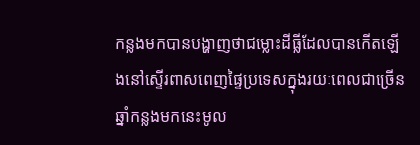កន្លងមកបានបង្ហាញថាជម្លោះដីធ្លីដែលបានកើតឡើងនៅស្ទើរពាសពេញផ្ទៃប្រទេសក្នុងរយៈពេលជាច្រើនឆ្នាំកន្លងមកនេះមូល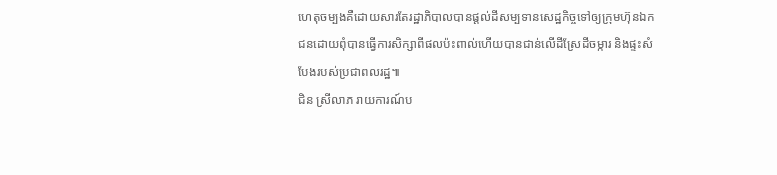ហេតុចម្បងគឺដោយសារតែរដ្ឋាភិបាលបានផ្តល់ដីសម្បទានសេដ្ឋកិច្ចទៅឲ្យក្រុមហ៊ុនឯកជនដោយពុំបានធ្វើការសិក្សាពីផលប៉ះពាល់ហើយបានជាន់លើដីស្រែដីចម្ការ និងផ្ទះសំបែងរបស់ប្រជាពលរដ្ឋ៕
ជិន ស្រីលាភ រាយការណ៍ប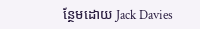ន្ថែមដោយ Jack Davies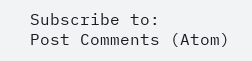Subscribe to:
Post Comments (Atom)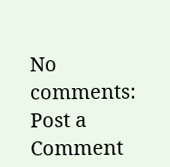No comments:
Post a Comment